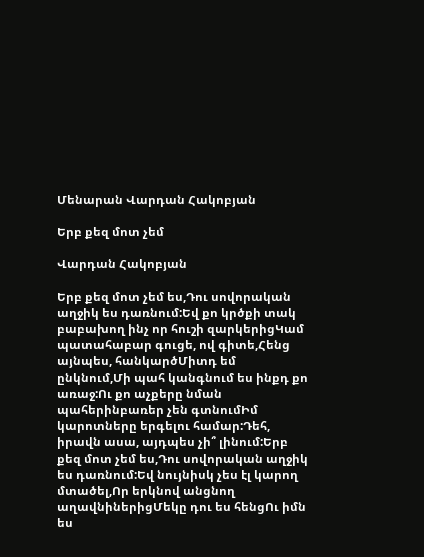Մենարան Վարդան Հակոբյան

Երբ քեզ մոտ չեմ

Վարդան Հակոբյան

Երբ քեզ մոտ չեմ ես,Դու սովորական աղջիկ ես դառնում:Եվ քո կրծքի տակ բաբախող ինչ որ հուշի զարկերիցԿամ պատահաբար գուցե, ով գիտե,Հենց այնպես, հանկարծՄիտդ եմ ընկնում,Մի պահ կանգնում ես ինքդ քո առաջ:Ու քո աչքերը նման պահերինբառեր չեն գտնումԻմ կարոտները երգելու համար:Դեհ, իրավն ասա, այդպես չի՞ լինում:Երբ քեզ մոտ չեմ ես,Դու սովորական աղջիկ ես դառնում:Եվ նույնիսկ չես էլ կարող մտածել,Որ երկնով անցնող աղավնիներիցՄեկը դու ես հենցՈւ իմն ես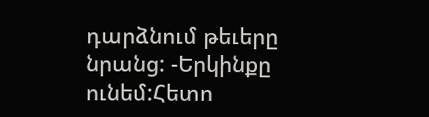դարձնում թեւերը նրանց: -Երկինքը ունեմ:Հետո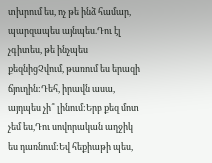տխրում ես, ոչ թե ինձ համար, պարզապես այնպես.Դու էլ չգիտես, թե ինչպես քեզնիցՉվում, թառում ես երազի ճյուղին:Դեհ, իրավն ասա, այդպես չի՞ լինում:Երբ քեզ մոտ չեմ ես,Դու սովորական աղջիկ ես դառնում:Եվ հեքիաթի պես,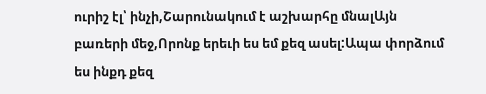ուրիշ էլ՝ ինչի,Շարունակում է աշխարհը մնալԱյն բառերի մեջ,Որոնք երեւի ես եմ քեզ ասել:Ապա փորձում ես ինքդ քեզ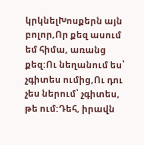կրկնելԽոսքերն այն բոլոր,Որ քեզ ասում եմ հիմա, առանց քեզ:Ու նեղանում ես՝ չգիտես ումից,Ու դու չես ներում՝ չգիտես, թե ում:Դեհ, իրավն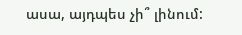ասա, այդպես չի՞ լինում: